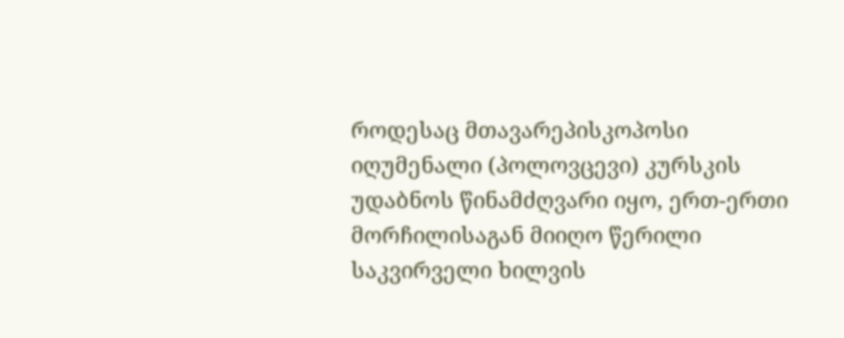როდესაც მთავარეპისკოპოსი იღუმენალი (პოლოვცევი) კურსკის უდაბნოს წინამძღვარი იყო, ერთ-ერთი მორჩილისაგან მიიღო წერილი საკვირველი ხილვის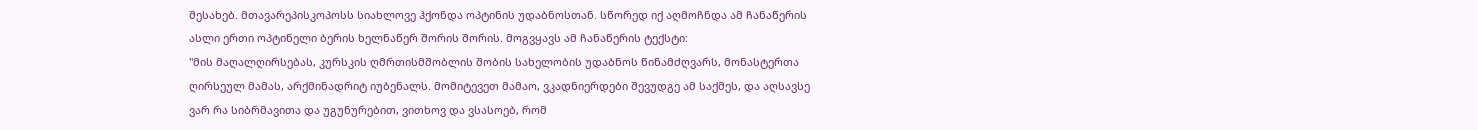შესახებ. მთავარეპისკოპოსს სიახლოვე ჰქონდა ოპტინის უდაბნოსთან. სწორედ იქ აღმოჩნდა ამ ჩანაწერის ასლი ერთი ოპტინელი ბერის ხელნაწერ შორის შორის. მოგვყავს ამ ჩანაწერის ტექსტი:
"მის მაღალღირსებას, კურსკის ღმრთისმშობლის შობის სახელობის უდაბნოს წინამძღვარს, მონასტერთა ღირსეულ მამას, არქმინადრიტ იუბენალს. მომიტევეთ მამაო, ვკადნიერდები შევუდგე ამ საქმეს, და აღსავსე ვარ რა სიბრმავითა და უგუნურებით, ვითხოვ და ვსასოებ, რომ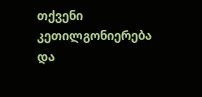თქვენი კეთილგონიერება და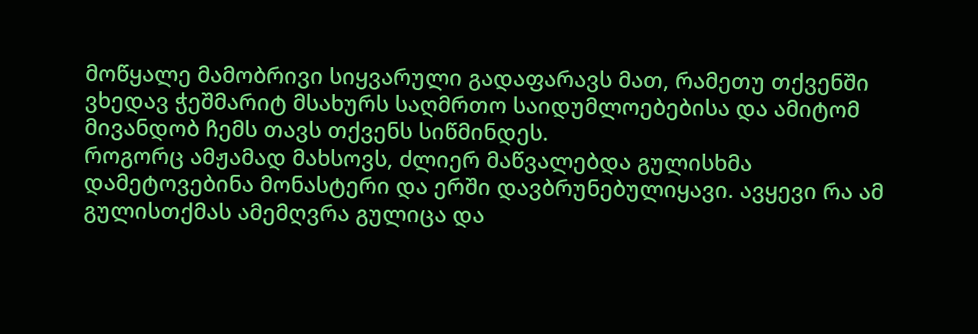მოწყალე მამობრივი სიყვარული გადაფარავს მათ, რამეთუ თქვენში ვხედავ ჭეშმარიტ მსახურს საღმრთო საიდუმლოებებისა და ამიტომ მივანდობ ჩემს თავს თქვენს სიწმინდეს.
როგორც ამჟამად მახსოვს, ძლიერ მაწვალებდა გულისხმა დამეტოვებინა მონასტერი და ერში დავბრუნებულიყავი. ავყევი რა ამ გულისთქმას ამემღვრა გულიცა და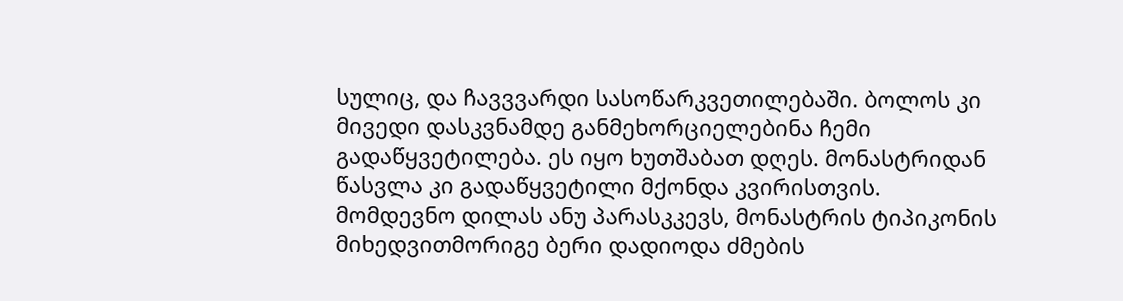სულიც, და ჩავვვარდი სასოწარკვეთილებაში. ბოლოს კი მივედი დასკვნამდე განმეხორციელებინა ჩემი გადაწყვეტილება. ეს იყო ხუთშაბათ დღეს. მონასტრიდან წასვლა კი გადაწყვეტილი მქონდა კვირისთვის.
მომდევნო დილას ანუ პარასკკევს, მონასტრის ტიპიკონის მიხედვითმორიგე ბერი დადიოდა ძმების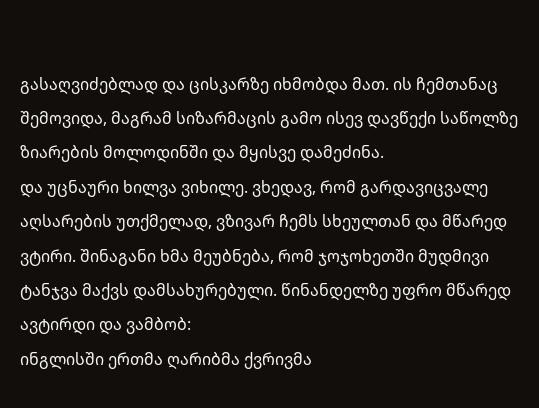გასაღვიძებლად და ცისკარზე იხმობდა მათ. ის ჩემთანაც შემოვიდა, მაგრამ სიზარმაცის გამო ისევ დავწექი საწოლზე ზიარების მოლოდინში და მყისვე დამეძინა.
და უცნაური ხილვა ვიხილე. ვხედავ, რომ გარდავიცვალე აღსარების უთქმელად, ვზივარ ჩემს სხეულთან და მწარედ ვტირი. შინაგანი ხმა მეუბნება, რომ ჯოჯოხეთში მუდმივი ტანჯვა მაქვს დამსახურებული. წინანდელზე უფრო მწარედ ავტირდი და ვამბობ:
ინგლისში ერთმა ღარიბმა ქვრივმა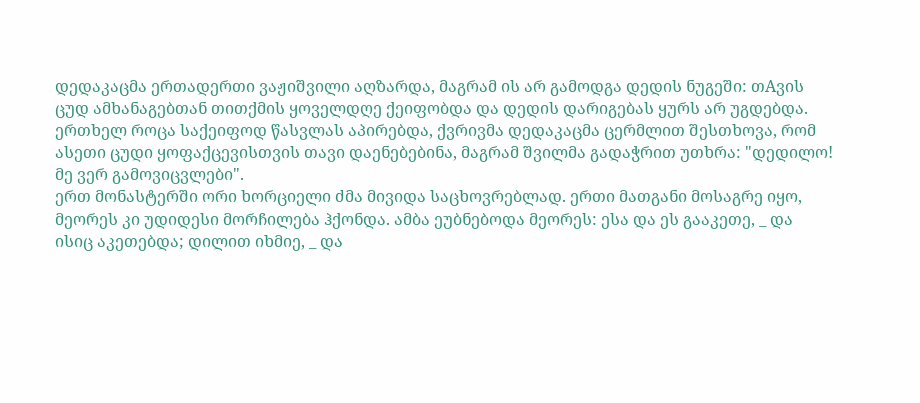დედაკაცმა ერთადერთი ვაჟიშვილი აღზარდა, მაგრამ ის არ გამოდგა დედის ნუგეში: თAვის ცუდ ამხანაგებთან თითქმის ყოველდღე ქეიფობდა და დედის დარიგებას ყურს არ უგდებდა.
ერთხელ როცა საქეიფოდ წასვლას აპირებდა, ქვრივმა დედაკაცმა ცერმლით შესთხოვა, რომ ასეთი ცუდი ყოფაქცევისთვის თავი დაენებებინა, მაგრამ შვილმა გადაჭრით უთხრა: "დედილო! მე ვერ გამოვიცვლები".
ერთ მონასტერში ორი ხორციელი ძმა მივიდა საცხოვრებლად. ერთი მათგანი მოსაგრე იყო, მეორეს კი უდიდესი მორჩილება ჰქონდა. ამბა ეუბნებოდა მეორეს: ესა და ეს გააკეთე, _ და ისიც აკეთებდა; დილით იხმიე, _ და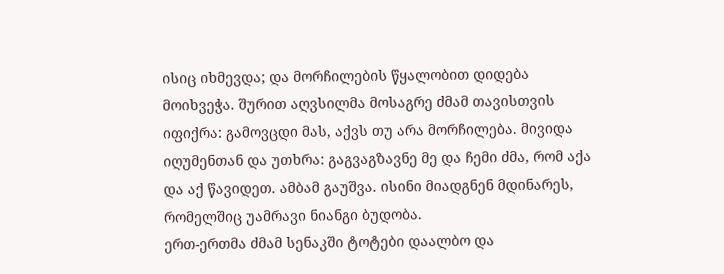ისიც იხმევდა; და მორჩილების წყალობით დიდება მოიხვეჭა. შურით აღვსილმა მოსაგრე ძმამ თავისთვის იფიქრა: გამოვცდი მას, აქვს თუ არა მორჩილება. მივიდა იღუმენთან და უთხრა: გაგვაგზავნე მე და ჩემი ძმა, რომ აქა და აქ წავიდეთ. ამბამ გაუშვა. ისინი მიადგნენ მდინარეს, რომელშიც უამრავი ნიანგი ბუდობა.
ერთ-ერთმა ძმამ სენაკში ტოტები დაალბო და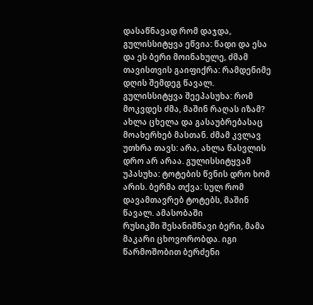დასაწნავად რომ დაჯდა, გულისსიტყვა ეწვია: წადი და ესა და ეს ბერი მოინახულე, ძმამ თავისთვის გაიფიქრა: რამდენიმე დღის შემდეგ წავალ. გულისსიტყვა შეეპასუხა: რომ მოკვდეს ძმა, მაშინ რაღას იზამ? ახლა ცხელა და გასაუბრებასაც მოახერხებ მასთან. ძმამ კვლავ უთხრა თავს: არა, ახლა წასვლის დრო არ არაა. გულისსიტყვამ უპასუხა: ტოტების წვნის დრო ხომ არის. ბერმა თქვა: სულ რომ დავამთავრებ ტოტებს, მაშინ წავალ. ამასობაში
რუსიკში შესანიშნავი ბერი, მამა მაკარი ცხოვორობდა. იგი წარმოშობით ბერძენი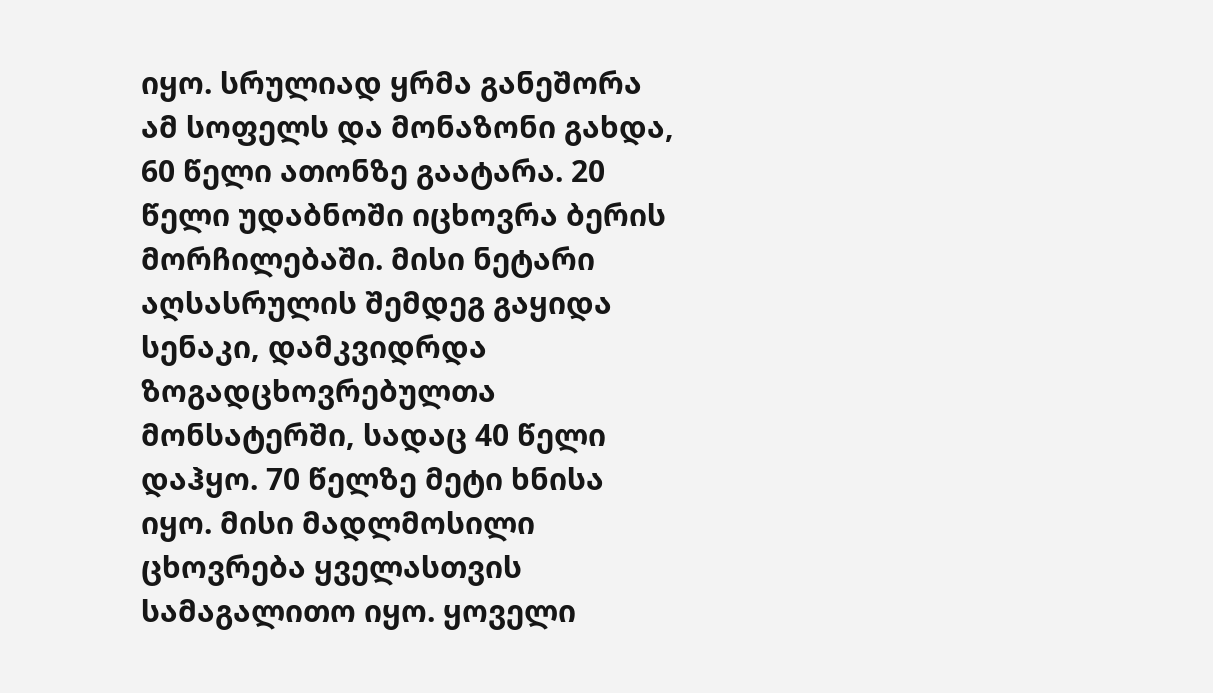იყო. სრულიად ყრმა განეშორა ამ სოფელს და მონაზონი გახდა, 60 წელი ათონზე გაატარა. 20 წელი უდაბნოში იცხოვრა ბერის მორჩილებაში. მისი ნეტარი აღსასრულის შემდეგ გაყიდა სენაკი, დამკვიდრდა ზოგადცხოვრებულთა მონსატერში, სადაც 40 წელი დაჰყო. 70 წელზე მეტი ხნისა იყო. მისი მადლმოსილი ცხოვრება ყველასთვის სამაგალითო იყო. ყოველი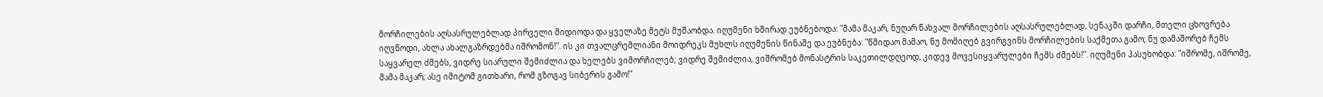მორჩილების აღსასრულებლად პირველი მიდიოდა და ყველაზე მეტს მუშაობდა. იღუმენი ხშირად ეუბნებოდა: "მამა მაკარ, ნუღარ წახვალ მორჩილების აღსასრულებლად, სენაკში დარჩი, მთელი ცხოვრება იღვწოდი, ახლა ახალგაზრდებმა იშრომონ!". ის კი თვალცრემლიანი მოიდრეკს მუხლს იღუმენის წინაშე და ეუბნება: "წმიდაო მამაო, ნუ მომიღებ გვირგვინს მორჩილების საქმეთა გამო; ნუ დამაშორებ ჩემს საყვარელ ძმებს, ვიდრე სიარული შემიძლია და ხელებს ვიმორჩილებ; ვიდრე შემიძლია, ვიშრომებ მონასტრის საკეთილდღეოდ, კიდევ მოვესიყვარულები ჩემს ძმებს!". იღუმენი პასუხობდა: "იშრომე, იშრომე, მამა მაკარ; ასე იმიტომ გითხარი, რომ გზოგავ სიბერის გამო!"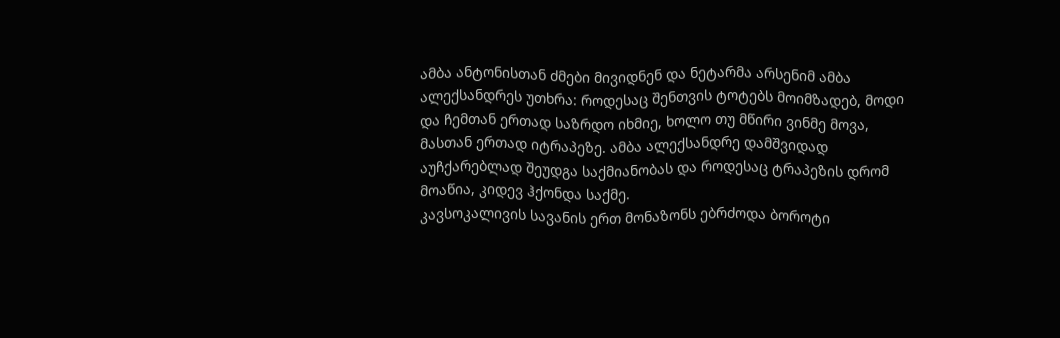ამბა ანტონისთან ძმები მივიდნენ და ნეტარმა არსენიმ ამბა ალექსანდრეს უთხრა: როდესაც შენთვის ტოტებს მოიმზადებ, მოდი და ჩემთან ერთად საზრდო იხმიე, ხოლო თუ მწირი ვინმე მოვა, მასთან ერთად იტრაპეზე. ამბა ალექსანდრე დამშვიდად აუჩქარებლად შეუდგა საქმიანობას და როდესაც ტრაპეზის დრომ მოაწია, კიდევ ჰქონდა საქმე.
კავსოკალივის სავანის ერთ მონაზონს ებრძოდა ბოროტი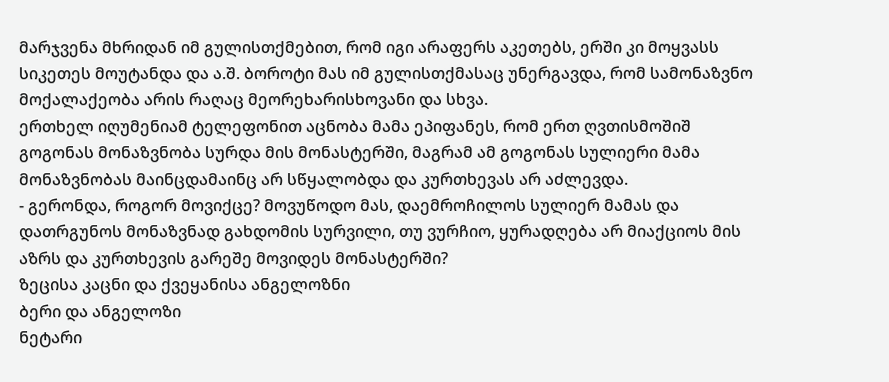მარჯვენა მხრიდან იმ გულისთქმებით, რომ იგი არაფერს აკეთებს, ერში კი მოყვასს სიკეთეს მოუტანდა და ა.შ. ბოროტი მას იმ გულისთქმასაც უნერგავდა, რომ სამონაზვნო მოქალაქეობა არის რაღაც მეორეხარისხოვანი და სხვა.
ერთხელ იღუმენიამ ტელეფონით აცნობა მამა ეპიფანეს, რომ ერთ ღვთისმოშიშ გოგონას მონაზვნობა სურდა მის მონასტერში, მაგრამ ამ გოგონას სულიერი მამა მონაზვნობას მაინცდამაინც არ სწყალობდა და კურთხევას არ აძლევდა.
- გერონდა, როგორ მოვიქცე? მოვუწოდო მას, დაემროჩილოს სულიერ მამას და დათრგუნოს მონაზვნად გახდომის სურვილი, თუ ვურჩიო, ყურადღება არ მიაქციოს მის აზრს და კურთხევის გარეშე მოვიდეს მონასტერში?
ზეცისა კაცნი და ქვეყანისა ანგელოზნი
ბერი და ანგელოზი
ნეტარი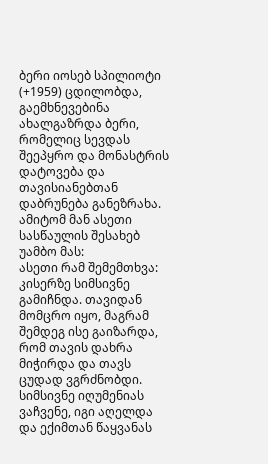ბერი იოსებ სპილიოტი (+1959) ცდილობდა, გაემხნევებინა ახალგაზრდა ბერი, რომელიც სევდას შეეპყრო და მონასტრის დატოვება და თავისიანებთან დაბრუნება განეზრახა. ამიტომ მან ასეთი სასწაულის შესახებ უამბო მას:
ასეთი რამ შემემთხვა: კისერზე სიმსივნე გამიჩნდა. თავიდან მომცრო იყო, მაგრამ შემდეგ ისე გაიზარდა, რომ თავის დახრა მიჭირდა და თავს ცუდად ვგრძნობდი.
სიმსივნე იღუმენიას ვაჩვენე, იგი აღელდა და ექიმთან წაყვანას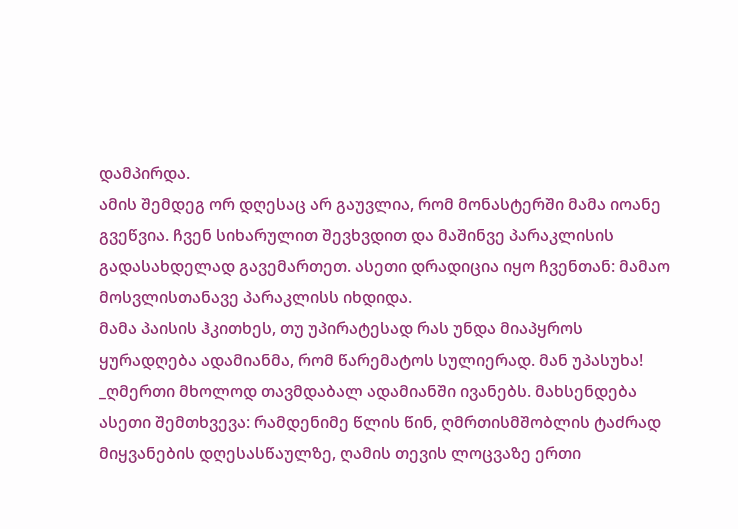დამპირდა.
ამის შემდეგ ორ დღესაც არ გაუვლია, რომ მონასტერში მამა იოანე გვეწვია. ჩვენ სიხარულით შევხვდით და მაშინვე პარაკლისის გადასახდელად გავემართეთ. ასეთი დრადიცია იყო ჩვენთან: მამაო მოსვლისთანავე პარაკლისს იხდიდა.
მამა პაისის ჰკითხეს, თუ უპირატესად რას უნდა მიაპყროს ყურადღება ადამიანმა, რომ წარემატოს სულიერად. მან უპასუხა!
_ღმერთი მხოლოდ თავმდაბალ ადამიანში ივანებს. მახსენდება ასეთი შემთხვევა: რამდენიმე წლის წინ, ღმრთისმშობლის ტაძრად მიყვანების დღესასწაულზე, ღამის თევის ლოცვაზე ერთი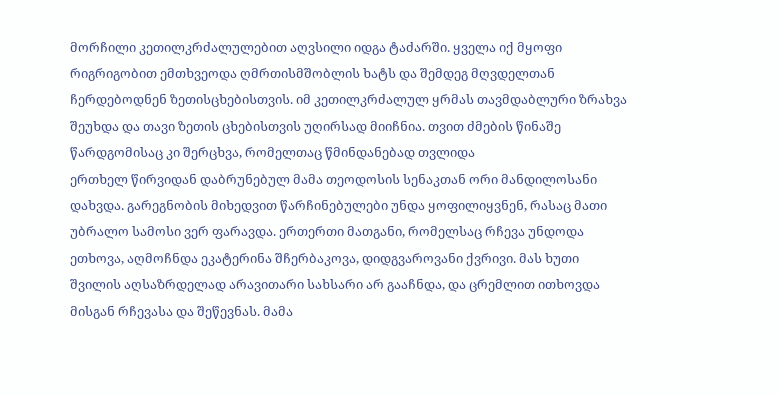მორჩილი კეთილკრძალულებით აღვსილი იდგა ტაძარში. ყველა იქ მყოფი რიგრიგობით ემთხვეოდა ღმრთისმშობლის ხატს და შემდეგ მღვდელთან ჩერდებოდნენ ზეთისცხებისთვის. იმ კეთილკრძალულ ყრმას თავმდაბლური ზრახვა შეუხდა და თავი ზეთის ცხებისთვის უღირსად მიიჩნია. თვით ძმების წინაშე წარდგომისაც კი შერცხვა, რომელთაც წმინდანებად თვლიდა
ერთხელ წირვიდან დაბრუნებულ მამა თეოდოსის სენაკთან ორი მანდილოსანი დახვდა. გარეგნობის მიხედვით წარჩინებულები უნდა ყოფილიყვნენ, რასაც მათი უბრალო სამოსი ვერ ფარავდა. ერთერთი მათგანი, რომელსაც რჩევა უნდოდა ეთხოვა, აღმოჩნდა ეკატერინა შჩერბაკოვა, დიდგვაროვანი ქვრივი. მას ხუთი შვილის აღსაზრდელად არავითარი სახსარი არ გააჩნდა, და ცრემლით ითხოვდა მისგან რჩევასა და შეწევნას. მამა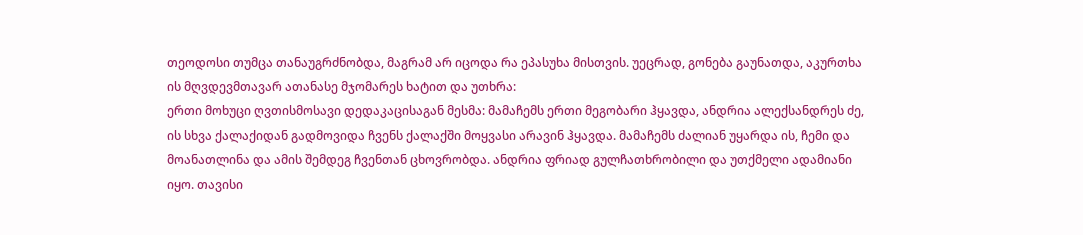თეოდოსი თუმცა თანაუგრძნობდა, მაგრამ არ იცოდა რა ეპასუხა მისთვის. უეცრად, გონება გაუნათდა, აკურთხა ის მღვდევმთავარ ათანასე მჯომარეს ხატით და უთხრა:
ერთი მოხუცი ღვთისმოსავი დედაკაცისაგან მესმა: მამაჩემს ერთი მეგობარი ჰყავდა, ანდრია ალექსანდრეს ძე, ის სხვა ქალაქიდან გადმოვიდა ჩვენს ქალაქში მოყვასი არავინ ჰყავდა. მამაჩემს ძალიან უყარდა ის, ჩემი და მოანათლინა და ამის შემდეგ ჩვენთან ცხოვრობდა. ანდრია ფრიად გულჩათხრობილი და უთქმელი ადამიანი იყო. თავისი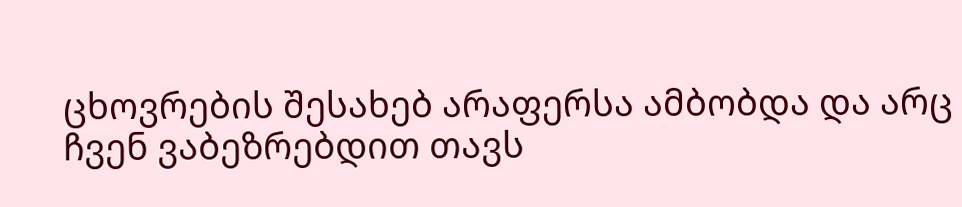ცხოვრების შესახებ არაფერსა ამბობდა და არც ჩვენ ვაბეზრებდით თავს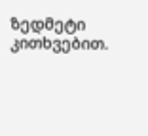ზედმეტი კითხვებით.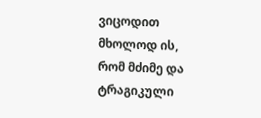ვიცოდით მხოლოდ ის, რომ მძიმე და ტრაგიკული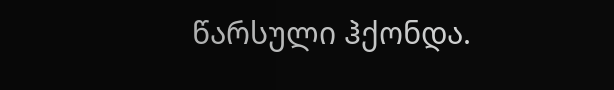წარსული ჰქონდა.